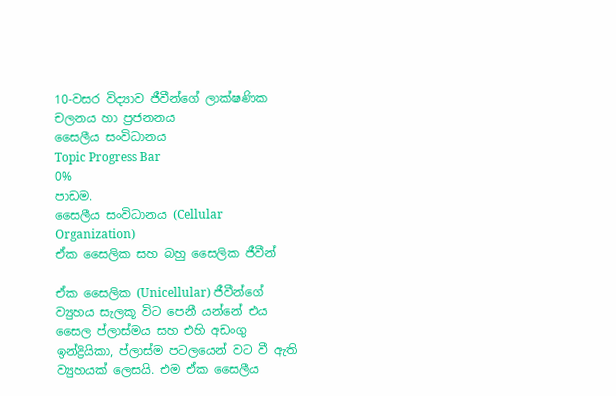10-වසර විද්‍යාව ජීවීන්ගේ ලාක්ෂණික චලනය හා ප්‍රජනනය
සෛලීය සංවිධානය
Topic Progress Bar
0%
පාඩම.
සෛලීය සංවිධානය (Cellular Organization)
ඒක සෛලික සහ බහු සෛලික ජීවීන්

ඒක සෛලික (Unicellular) ජීවීන්ගේ ව්‍යුහය සැලකූ විට පෙනී යන්නේ එය සෛල ප්ලාස්මය සහ එහි අඩංගු ඉන්ද්‍රියිකා, ප්ලාස්ම පටලයෙන් වට වී ඇති ව්‍යුහයක් ලෙසයි. එම ඒක සෛලීය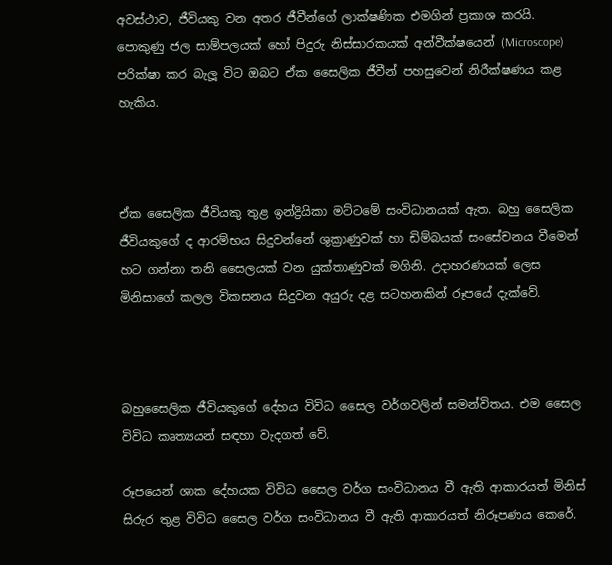අවස්ථාව, ජීවියකු වන අතර ජීවීන්ගේ ලාක්ෂණික එමගින් ප්‍රකාශ කරයි. පොකුණු ජල සාම්පලයක් හෝ පිදුරු නිස්සාරකයක් අන්වීක්ෂයෙන් (Microscope) පරික්ෂා කර බැලූ විට ඔබට ඒක සෛලික ජීවීන් පහසුවෙන් නිරීක්ෂණය කළ හැකිය.



ඒක සෛලික ජීවියකු තුළ ඉන්ද්‍රියිකා මට්ටමේ සංවිධානයක් ඇත. බහු සෛලික ජීවියකුගේ ද ආරම්භය සිදුවන්නේ ශුක්‍රාණුවක් හා ඩිම්බයක් සංසේචනය වීමෙන් හට ගන්නා තනි සෛලයක් වන යුක්තාණුවක් මගිනි. උදාහරණයක් ලෙස මිනිසාගේ කලල විකසනය සිදුවන අයුරු දළ සටහනකින් රූපයේ දැක්වේ.



බහුසෛලික ජීවියකුගේ දේහය විවිධ සෛල වර්ගවලින් සමන්විතය. එම සෛල විවිධ කෘත්‍යයන් සඳහා වැදගත් වේ.

රූපයෙන් ශාක දේහයක විවිධ සෛල වර්ග සංවිධානය වී ඇති ආකාරයත් මිනිස් සිරුර තුළ විවිධ සෛල වර්ග සංවිධානය වී ඇති ආකාරයත් නිරූපණය කෙරේ.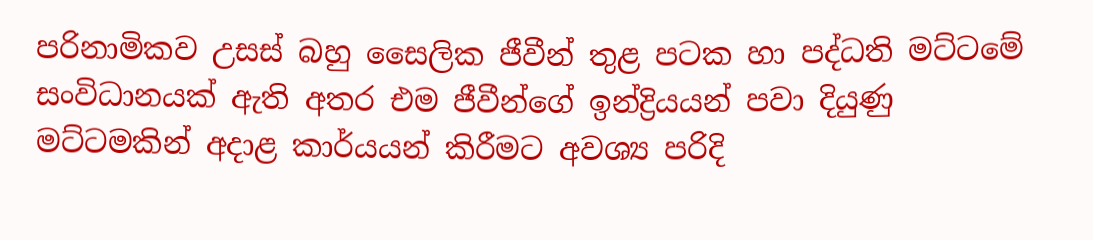පරිනාමිකව උසස් බහු සෛලික ජීවීන් තුළ පටක හා පද්ධති මට්ටමේ සංවිධානයක් ඇති අතර එම ජීවීන්ගේ ඉන්ද්‍රියයන් පවා දියුණු මට්ටමකින් අදාළ කාර්යයන් කිරීමට අවශ්‍ය පරිදි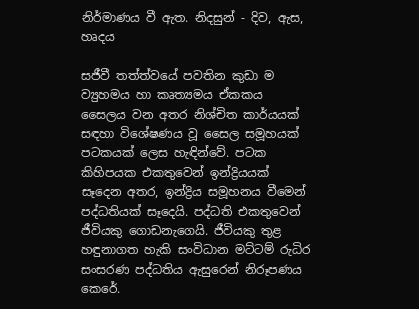නිර්මාණය වී ඇත. නිදසුන් - දිව, ඇස, හෘදය

සජීවී තත්ත්වයේ පවතින කුඩා ම ව්‍යුහමය හා කෘත්‍යමය ඒකකය සෛලය වන අතර නිශ්චිත කාර්යයක් සඳහා විශේෂණය වූ සෛල සමූහයක් පටකයක් ලෙස හැඳින්වේ. පටක කිහිපයක එකතුවෙන් ඉන්ද්‍රියයක් සෑදෙන අතර, ඉන්ද්‍රිය සමූහනය වීමෙන් පද්ධතියක් සෑදෙයි. පද්ධති එකතුවෙන් ජීවියකු ගොඩනැගෙයි. ජීවියකු තුළ හඳුනාගත හැකි සංවිධාන මට්ටම් රුධිර සංසරණ පද්ධතිය ඇසුරෙන් නිරූපණය කෙරේ.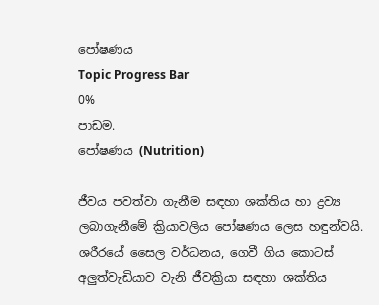පෝෂණය
Topic Progress Bar
0%
පාඩම.
පෝෂණය (Nutrition)

ජීවය පවත්වා ගැනීම සඳහා ශක්තිය හා ද්‍රව්‍ය ලබාගැනීමේ ක්‍රියාවලිය පෝෂණය ලෙස හඳුන්වයි. ශරීරයේ සෛල වර්ධනය, ගෙවී ගිය කොටස් අලුත්වැඩියාව වැනි ජීවක්‍රියා සඳහා ශක්තිය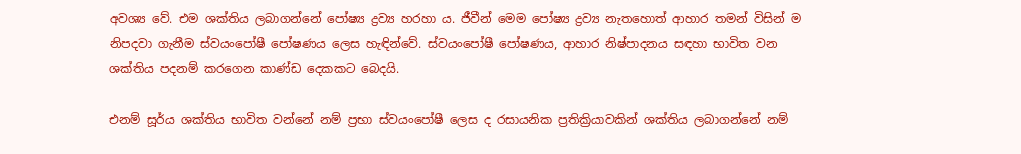අවශ්‍ය වේ. එම ශක්තිය ලබාගන්නේ පෝෂ්‍ය ද්‍රව්‍ය හරහා ය. ජීවීන් මෙම පෝෂ්‍ය ද්‍රව්‍ය නැතහොත් ආහාර තමන් විසින් ම නිපදවා ගැනීම ස්වයංපෝෂී පෝෂණය ලෙස හැඳින්වේ. ස්වයංපෝෂී පෝෂණය, ආහාර නිෂ්පාදනය සඳහා භාවිත වන ශක්තිය පදනම් කරගෙන කාණ්ඩ දෙකකට බෙදයි.

එනම් සූර්ය ශක්තිය භාවිත වන්නේ නම් ප්‍රභා ස්වයංපෝෂී ලෙස ද රසායනික ප්‍රතික්‍රියාවකින් ශක්තිය ලබාගන්නේ නම්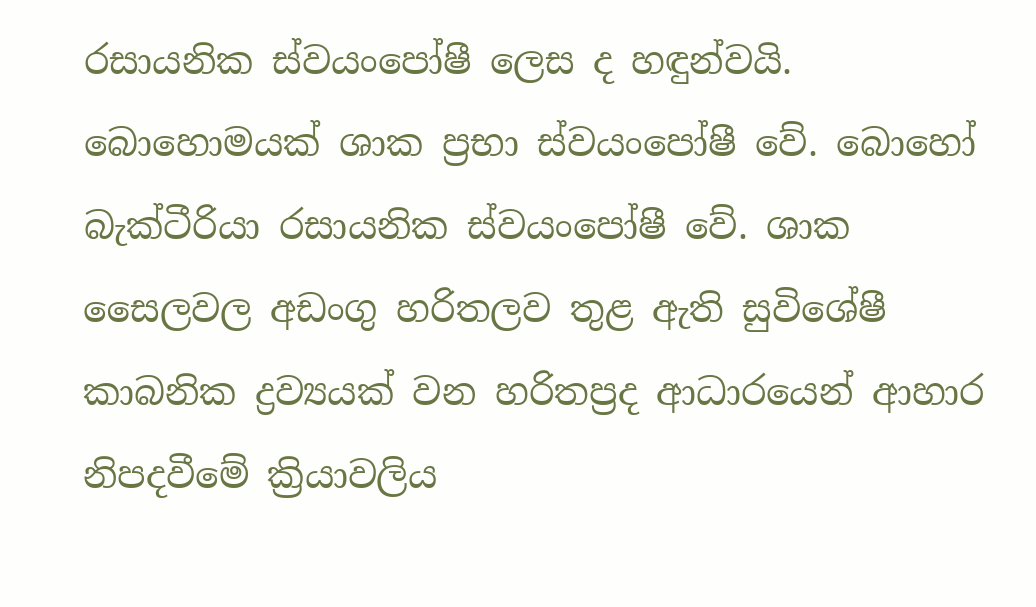රසායනික ස්වයංපෝෂී ලෙස ද හඳුන්වයි. බොහොමයක් ශාක ප්‍රභා ස්වයංපෝෂී වේ. බොහෝ බැක්ටීරියා රසායනික ස්වයංපෝෂී වේ. ශාක සෛලවල අඩංගු හරිතලව තුළ ඇති සුවිශේෂී කාබනික ද්‍රව්‍යයක් වන හරිතප්‍රද ආධාරයෙන් ආහාර නිපදවීමේ ක්‍රියාවලිය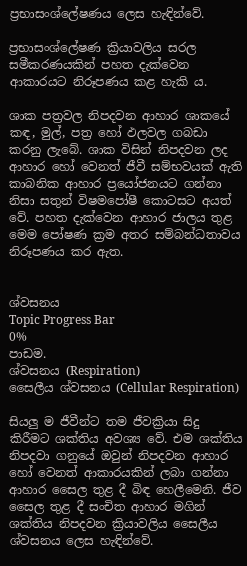ප්‍රභාසංශ්ලේෂණය ලෙස හැඳින්වේ.

ප්‍රභාසංශ්ලේෂණ ක්‍රියාවලිය සරල සමීකරණයකින් පහත දැක්වෙන ආකාරයට නිරූපණය කළ හැකි ය.

ශාක පත්‍රවල නිපදවන ආහාර ශාකයේ කඳ, මුල්, පත්‍ර හෝ ඵලවල ගබඩා කරනු ලැබේ. ශාක විසින් නිපදවන ලද ආහාර හෝ වෙනත් ජීවී සම්භවයක් ඇති කාබනික ආහාර ප්‍රයෝජනයට ගන්නා නිසා සතුන් විෂමපෝෂී කොටසට අයත් වේ. පහත දැක්වෙන ආහාර ජාලය තුළ මෙම පෝෂණ ක්‍රම අතර සම්බන්ධතාවය නිරූපණය කර ඇත.


ශ්වසනය
Topic Progress Bar
0%
පාඩම.
ශ්වසනය (Respiration)
සෛලීය ශ්වසනය (Cellular Respiration)

සියලු ම ජීවීන්ට තම ජීවක්‍රියා සිදු කිරීමට ශක්තිය අවශ්‍ය වේ. එම ශක්තිය නිපදවා ගනුයේ ඔවුන් නිපදවන ආහාර හෝ වෙනත් ආකාරයකින් ලබා ගන්නා ආහාර සෛල තුළ දී බිඳ හෙලීමෙනි. ජීව සෛල තුළ දී සංචිත ආහාර මගින් ශක්තිය නිපදවන ක්‍රියාවලිය සෛලීය ශ්වසනය ලෙස හැඳින්වේ.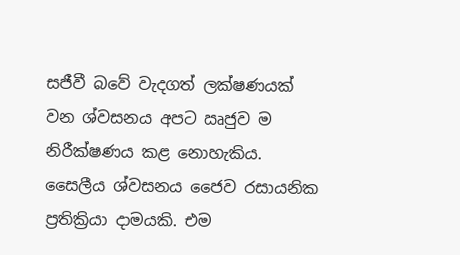සජීවී බවේ වැදගත් ලක්ෂණයක් වන ශ්වසනය අපට ඍජුව ම නිරීක්ෂණය කළ නොහැකිය. සෛලීය ශ්වසනය ජෛව රසායනික ප්‍රතික්‍රියා දාමයකි. එම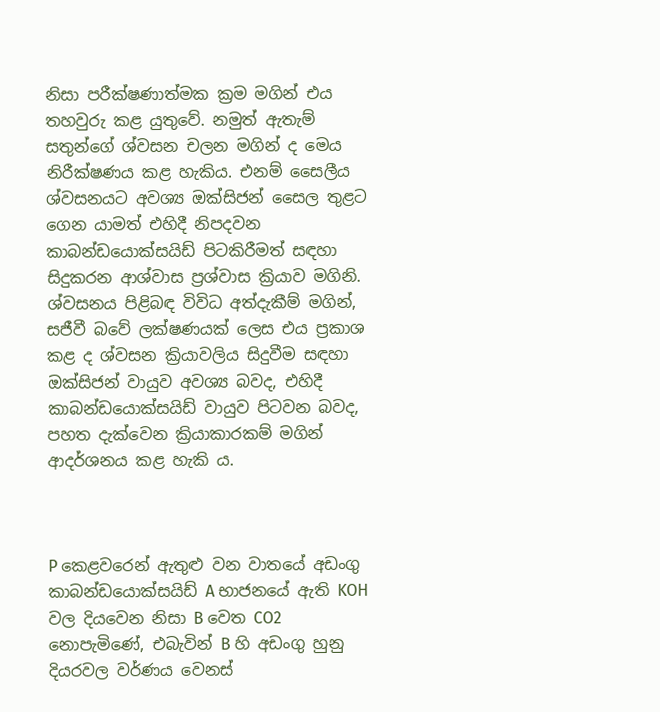නිසා පරීක්ෂණාත්මක ක්‍රම මගින් එය තහවුරු කළ යුතුවේ. නමුත් ඇතැම් සතුන්ගේ ශ්වසන චලන මගින් ද මෙය නිරීක්ෂණය කළ හැකිය. එනම් සෛලීය ශ්වසනයට අවශ්‍ය ඔක්සිජන් සෛල තුළට ගෙන යාමත් එහිදී නිපදවන කාබන්ඩයොක්සයිඩ් පිටකිරීමත් සඳහා සිදුකරන ආශ්වාස ප්‍රශ්වාස ක්‍රියාව මගිනි. ශ්වසනය පිළිබඳ විවිධ අත්දැකීම් මගින්, සජීවී බවේ ලක්ෂණයක් ලෙස එය ප්‍රකාශ කළ ද ශ්වසන ක්‍රියාවලිය සිදුවීම සඳහා ඔක්සිජන් වායුව අවශ්‍ය බවද, එහිදී කාබන්ඩයොක්සයිඩ් වායුව පිටවන බවද, පහත දැක්වෙන ක්‍රියාකාරකම් මගින් ආදර්ශනය කළ හැකි ය.



P කෙළවරෙන් ඇතුළු වන වාතයේ අඩංගු කාබන්ඩයොක්සයිඩ් A භාජනයේ ඇති KOH වල දියවෙන නිසා B වෙත CO2 නොපැමිණේ, එබැවින් B හි අඩංගු හුනු දියරවල වර්ණය වෙනස්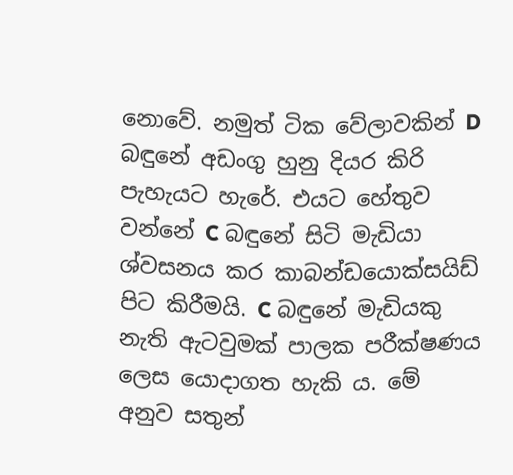නොවේ. නමුත් ටික වේලාවකින් D බඳුනේ අඩංගු හුනු දියර කිරි පැහැයට හැරේ. එයට හේතුව වන්නේ C බඳුනේ සිටි මැඩියා ශ්වසනය කර කාබන්ඩයොක්සයිඩ් පිට කිරීමයි. C බඳුනේ මැඩියකු නැති ඇටවුමක් පාලක පරීක්ෂණය ලෙස යොදාගත හැකි ය. මේ අනුව සතුන්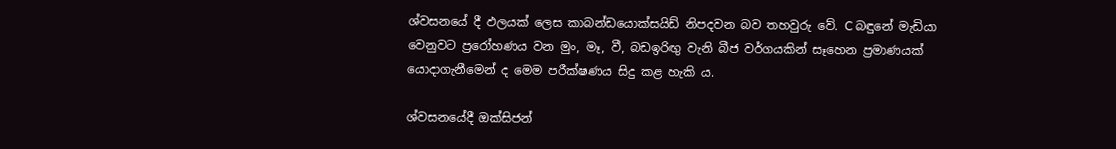ශ්වසනයේ දී ඵලයක් ලෙස කාබන්ඩයොක්සයිඩ් නිපදවන බව තහවුරු වේ. C බඳුනේ මැඩියා වෙනුවට ප්‍රරෝහණය වන මුං, මෑ, වී, බඩඉරිඟු වැනි බීජ වර්ගයකින් සෑහෙන ප්‍රමාණයක් යොදාගැනීමෙන් ද මෙම පරීක්ෂණය සිදු කළ හැකි ය.

ශ්වසනයේදී ඔක්සිජන්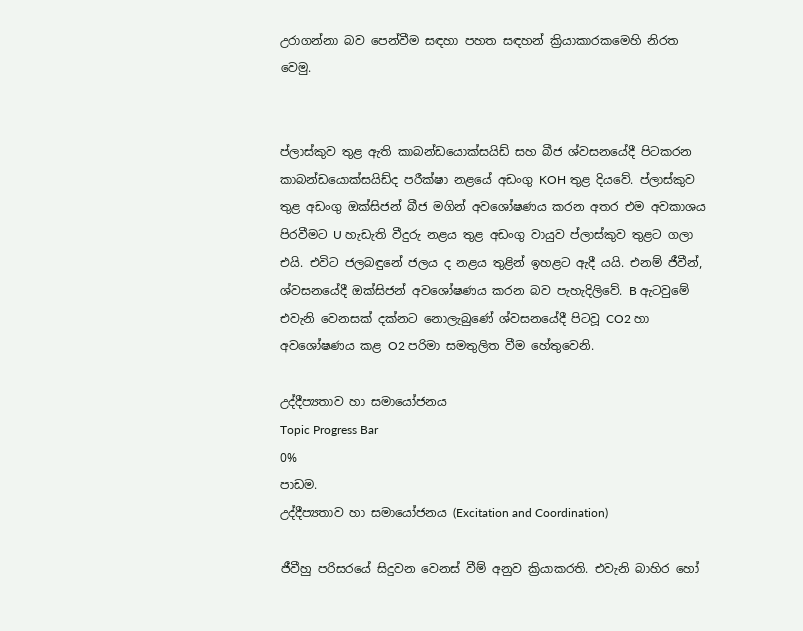උරාගන්නා බව පෙන්වීම සඳහා පහත සඳහන් ක්‍රියාකාරකමෙහි නිරත වෙමු.


ප්ලාස්කුව තුළ ඇති කාබන්ඩයොක්සයිඩ් සහ බීජ ශ්වසනයේදී පිටකරන කාබන්ඩයොක්සයිඩ්ද පරීක්ෂා නළයේ අඩංගු KOH තුළ දියවේ. ප්ලාස්කුව තුළ අඩංගු ඔක්සිජන් බීජ මගින් අවශෝෂණය කරන අතර එම අවකාශය පිරවීමට U හැඩැති වීදුරු නළය තුළ අඩංගු වායුව ප්ලාස්කුව තුළට ගලා එයි. එවිට ජලබඳුනේ ජලය ද නළය තුළින් ඉහළට ඇදී යයි. එනම් ජීවීන්, ශ්වසනයේදී ඔක්සිජන් අවශෝෂණය කරන බව පැහැදිලිවේ. B ඇටවුමේ එවැනි වෙනසක් දක්නට නොලැබුණේ ශ්වසනයේදී පිටවූ CO2 හා අවශෝෂණය කළ O2 පරිමා සමතුලිත වීම හේතුවෙනි.

උද්දීප්‍යතාව හා සමායෝජනය
Topic Progress Bar
0%
පාඩම.
උද්දීප්‍යතාව හා සමායෝජනය (Excitation and Coordination)

ජීවීහු පරිසරයේ සිදුවන වෙනස් වීම් අනුව ක්‍රියාකරති. එවැනි බාහිර හෝ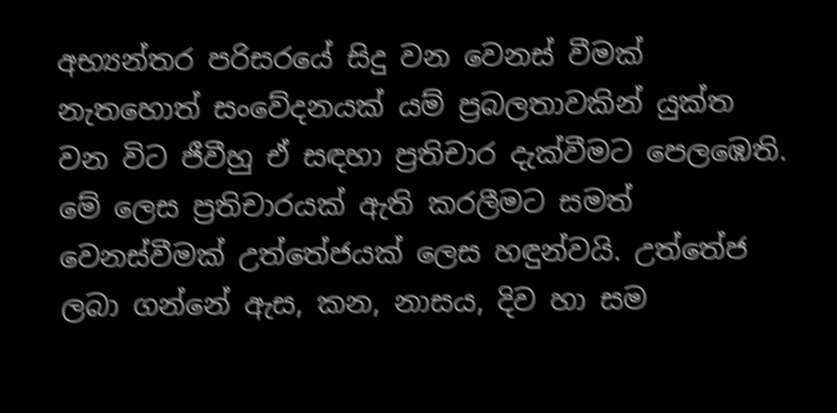අභ්‍යන්තර පරිසරයේ සිදු වන වෙනස් වීමක් නැතහොත් සංවේදනයක් යම් ප්‍රබලතාවකින් යුක්ත වන විට ජීවීහු ඒ සඳහා ප්‍රතිචාර දැක්වීමට පෙලඹෙති. මේ ලෙස ප්‍රතිචාරයක් ඇති කරලීමට සමත් වෙනස්වීමක් උත්තේජයක් ලෙස හඳුන්වයි. උත්තේජ ලබා ගන්නේ ඇස, කන, නාසය, දිව හා සම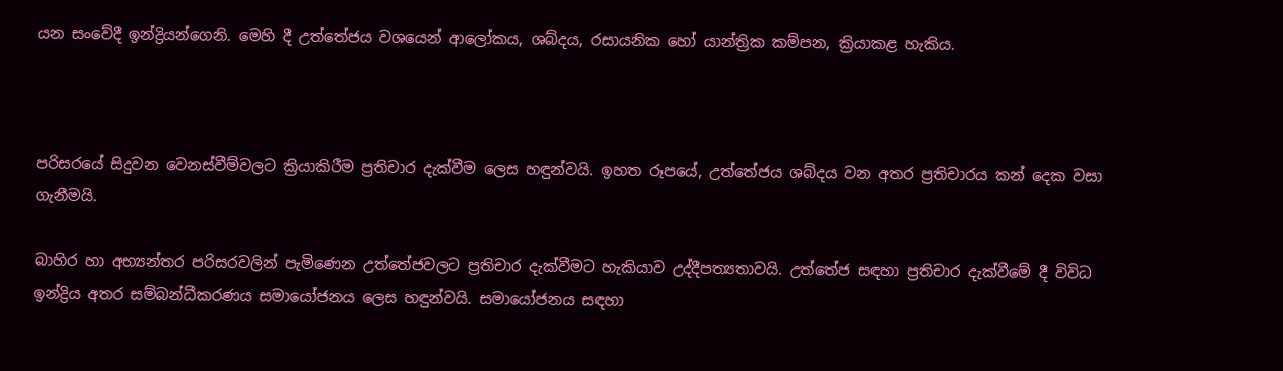යන සංවේදී ඉන්ද්‍රියන්ගෙනි. මෙහි දී උත්තේජය වශයෙන් ආලෝකය, ශබ්දය, රසායනික හෝ යාන්ත්‍රික කම්පන, ක්‍රියාකළ හැකිය.



පරිසරයේ සිදුවන වෙනස්වීම්වලට ක්‍රියාකිරීම ප්‍රතිචාර දැක්වීම ලෙස හඳුන්වයි. ඉහත රූපයේ, උත්තේජය ශබ්දය වන අතර ප්‍රතිචාරය කන් දෙක වසා ගැනීමයි.

බාහිර හා අභ්‍යන්තර පරිසරවලින් පැමිණෙන උත්තේජවලට ප්‍රතිචාර දැක්වීමට හැකියාව උද්දීපත්‍යතාවයි. උත්තේජ සඳහා ප්‍රතිචාර දැක්වීමේ දී විවිධ ඉන්ද්‍රිය අතර සම්බන්ධීකරණය සමායෝජනය ලෙස හඳුන්වයි. සමායෝජනය සඳහා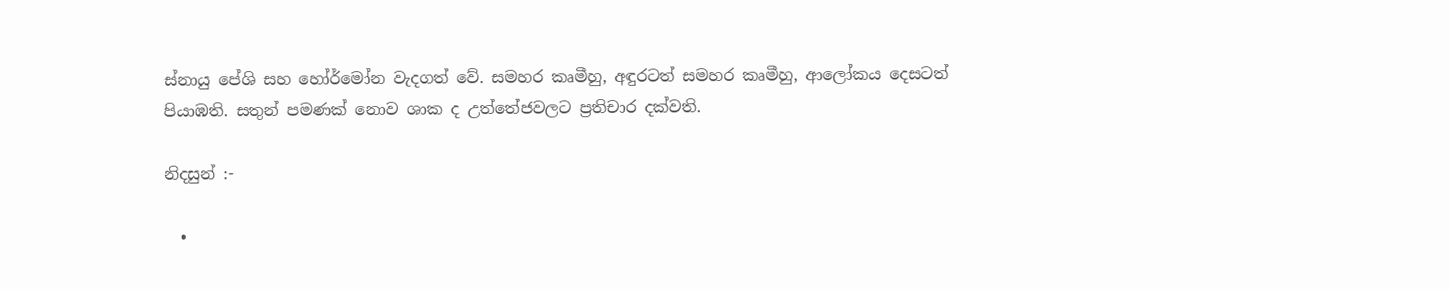ස්නායු පේශි සහ හෝර්මෝන වැදගත් වේ. සමහර කෘමීහු, අඳුරටත් සමහර කෘමීහු, ආලෝකය දෙසටත් පියාඹති. සතුන් පමණක් නොව ශාක ද උත්තේජවලට ප්‍රතිචාර දක්වති.

නිදසුන් :-

  •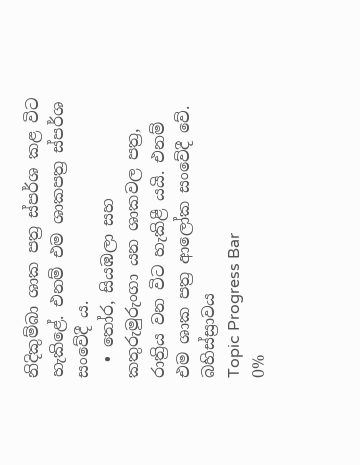නිදිකුම්බා ශාක පත්‍ර ස්පර්ශ කළ විට හැකිළේ. එනම් එම ශාකපත්‍ර ස්පර්ශ සංවේදී ය.
  • තෝර, සියඹලා සහ කතුරුමුරුංගා යන ශාකවල පත්‍ර, රාත්‍රිය වන විට හැකිළී යයි. එනම් එම ශාක පත්‍ර ආලෝක සංවේදී වේ.
බහිස්ස්‍රාවය
Topic Progress Bar
0%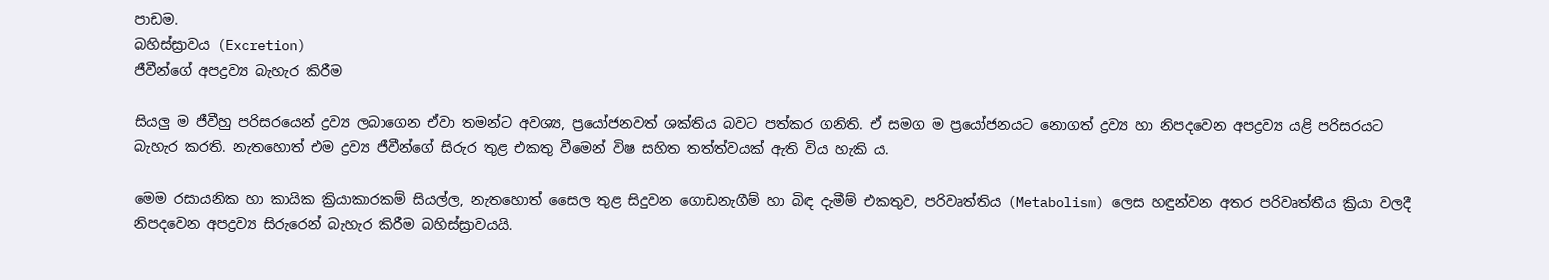පාඩම.
බහිස්ස්‍රාවය (Excretion)
ජීවීන්ගේ අපද්‍රව්‍ය බැහැර කිරීම

සියලු ම ජීවීහු පරිසරයෙන් ද්‍රව්‍ය ලබාගෙන ඒවා තමන්ට අවශ්‍ය, ප්‍රයෝජනවත් ශක්තිය බවට පත්කර ගනිති. ඒ සමග ම ප්‍රයෝජනයට නොගත් ද්‍රව්‍ය හා නිපදවෙන අපද්‍රව්‍ය යළි පරිසරයට බැහැර කරති. නැතහොත් එම ද්‍රව්‍ය ජීවීන්ගේ සිරුර තුළ එකතු වීමෙන් විෂ සහිත තත්ත්වයක් ඇති විය හැකි ය.

මෙම රසායනික හා කායික ක්‍රියාකාරකම් සියල්ල, නැතහොත් සෛල තුළ සිදුවන ගොඩනැගීම් හා බිඳ දැමීම් එකතුව, පරිවෘත්තිය (Metabolism) ලෙස හඳුන්වන අතර පරිවෘත්තීය ක්‍රියා වලදී නිපදවෙන අපද්‍රව්‍ය සිරුරෙන් බැහැර කිරීම බහිස්ස්‍රාවයයි.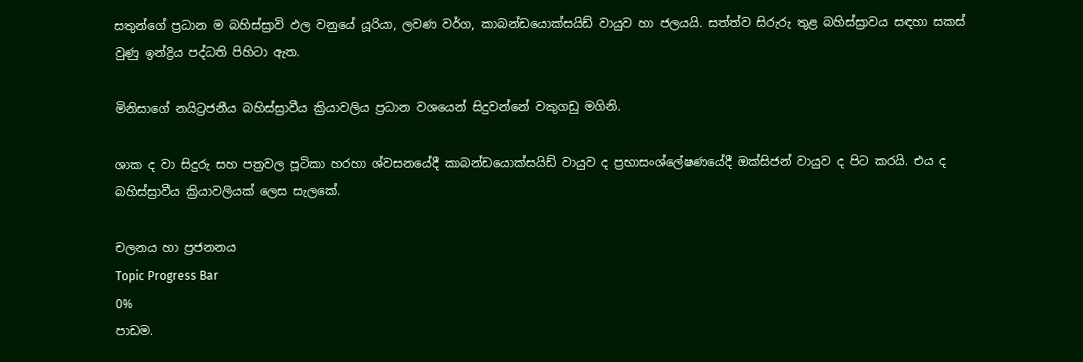සතුන්ගේ ප්‍රධාන ම බහිස්ස්‍රාවි ඵල වනුයේ යූරියා, ලවණ වර්ග, කාබන්ඩයොක්සයිඩ් වායුව හා ජලයයි. සත්ත්ව සිරුරු තුළ බහිස්ස්‍රාවය සඳහා සකස් වුණු ඉන්ද්‍රිය පද්ධති පිහිටා ඇත.

මිනිසාගේ නයිට්‍රජනීය බහිස්ස්‍රාවීය ක්‍රියාවලිය ප්‍රධාන වශයෙන් සිදුවන්නේ වකුගඩු මගිනි.

ශාක ද වා සිදුරු සහ පත්‍රවල පූටිකා හරහා ශ්වසනයේදී කාබන්ඩයොක්සයිඩ් වායුව ද ප්‍රභාසංශ්ලේෂණයේදී ඔක්සිජන් වායුව ද පිට කරයි. එය ද බහිස්ස්‍රාවීය ක්‍රියාවලියක් ලෙස සැලකේ.

චලනය හා ප්‍රජනනය
Topic Progress Bar
0%
පාඩම.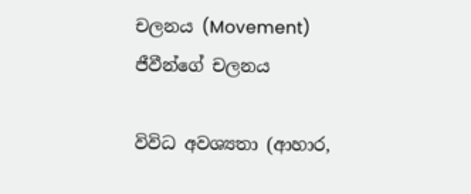චලනය (Movement)
ජීවීන්ගේ චලනය

විවිධ අවශ්‍යතා (ආහාර,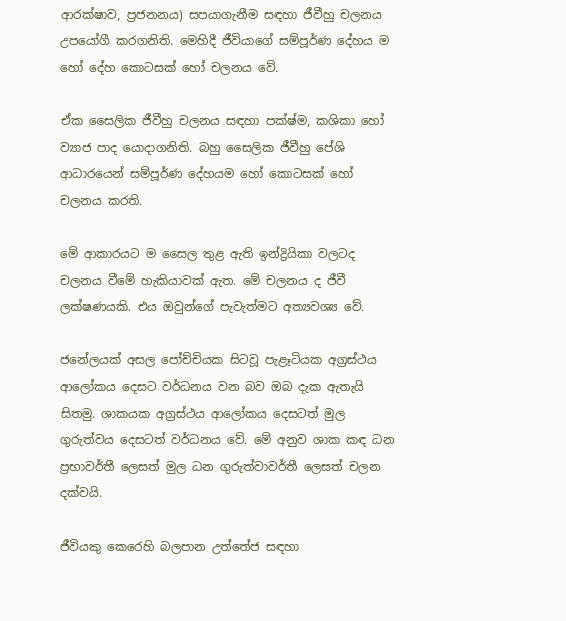ආරක්ෂාව, ප්‍රජනනය) සපයාගැනීම සඳහා ජීවීහු චලනය උපයෝගී කරගනිති. මෙහිදී ජීවියාගේ සම්පූර්ණ දේහය ම හෝ දේහ කොටසක් හෝ චලනය වේ.

ඒක සෛලික ජීවීහු චලනය සඳහා පක්ෂ්ම, කශිකා හෝ ව්‍යාජ පාද යොදාගනිති. බහු සෛලික ජීවීහු පේශි ආධාරයෙන් සම්පූර්ණ දේහයම හෝ කොටසක් හෝ චලනය කරති.

මේ ආකාරයට ම සෛල තුළ ඇති ඉන්ද්‍රියිකා වලටද චලනය වීමේ හැකියාවක් ඇත. මේ චලනය ද ජීවී ලක්ෂණයකි. එය ඔවුන්ගේ පැවැත්මට අත්‍යවශ්‍ය වේ.

ජනේලයක් අසල පෝච්චියක සිටවූ පැළෑටියක අග්‍රස්ථය ආලෝකය දෙසට වර්ධනය වන බව ඔබ දැක ඇතැයි සිතමු. ශාකයක අග්‍රස්ථය ආලෝකය දෙසටත් මුල ගුරුත්වය දෙසටත් වර්ධනය වේ. මේ අනුව ශාක කඳ ධන ප්‍රභාවර්තී ලෙසත් මුල ධන ගුරුත්වාවර්තී ලෙසත් චලන දක්වයි.

ජීවියකු කෙරෙහි බලපාන උත්තේජ සඳහා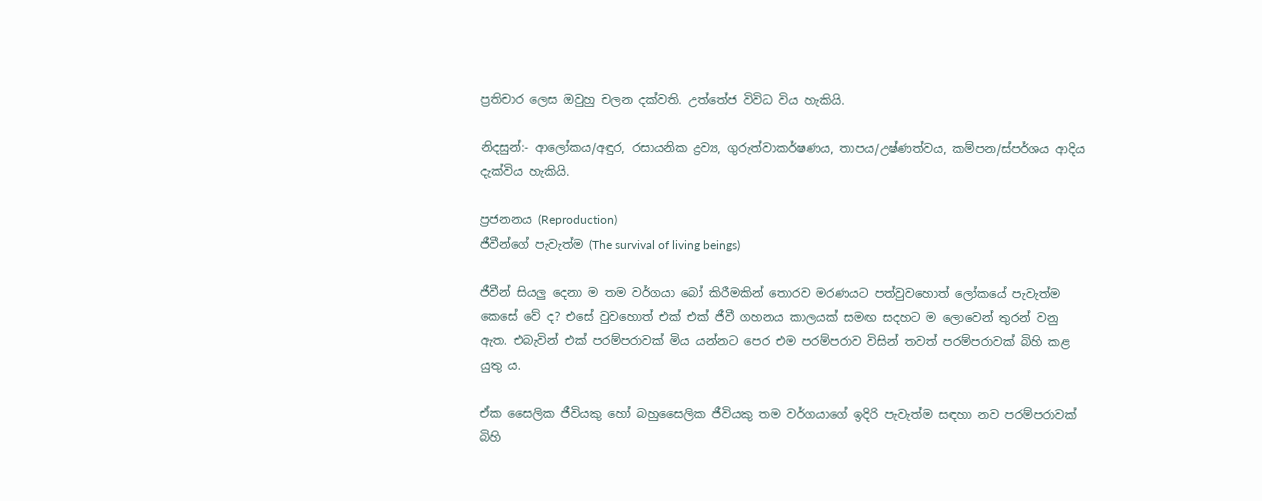ප්‍රතිචාර ලෙස ඔවුහු චලන දක්වති. උත්තේජ විවිධ විය හැකියි.

නිදසුන්:- ආලෝකය/අඳුර, රසායනික ද්‍රව්‍ය, ගුරුත්වාකර්ෂණය, තාපය/උෂ්ණත්වය, කම්පන/ස්පර්ශය ආදිය දැක්විය හැකියි.

ප්‍රජනනය (Reproduction)
ජීවීන්ගේ පැවැත්ම (The survival of living beings)

ජීවීන් සියලු දෙනා ම තම වර්ගයා බෝ කිරීමකින් තොරව මරණයට පත්වුවහොත් ලෝකයේ පැවැත්ම කෙසේ වේ ද? එසේ වුවහොත් එක් එක් ජීවී ගහනය කාලයක් සමඟ සදහට ම ලොවෙන් තුරන් වනු ඇත. එබැවින් එක් පරම්පරාවක් මිය යන්නට පෙර එම පරම්පරාව විසින් තවත් පරම්පරාවක් බිහි කළ යුතු ය.

ඒක සෛලික ජීවියකු හෝ බහුසෛලික ජීවියකු තම වර්ගයාගේ ඉදිරි පැවැත්ම සඳහා නව පරම්පරාවක් බිහි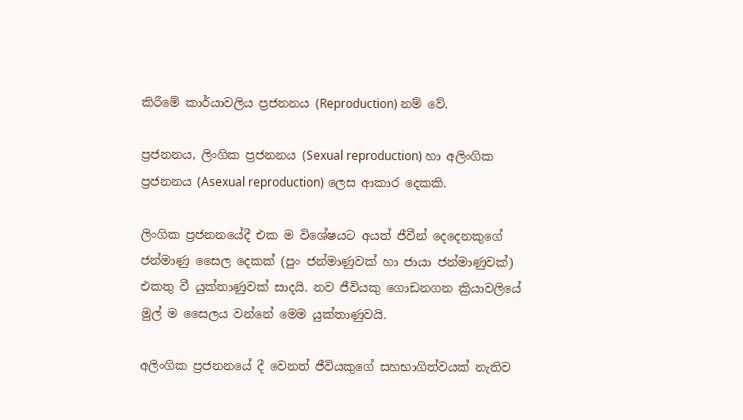කිරීමේ කාර්යාවලිය ප්‍රජනනය (Reproduction) නම් වේ.

ප්‍රජනනය, ලිංගික ප්‍රජනනය (Sexual reproduction) හා අලිංගික ප්‍රජනනය (Asexual reproduction) ලෙස ආකාර දෙකකි.

ලිංගික ප්‍රජනනයේදී එක ම විශේෂයට අයත් ජීවීන් දෙදෙනකුගේ ජන්මාණු සෛල දෙකක් (පුං ජන්මාණුවක් හා ජායා ජන්මාණුවක්) එකතු වී යුක්තාණුවක් සාදයි. නව ජීවියකු ගොඩනගන ක්‍රියාවලියේ මුල් ම සෛලය වන්නේ මෙම යුක්තාණුවයි.

අලිංගික ප්‍රජනනයේ දී වෙනත් ජීවියකුගේ සහභාගිත්වයක් නැතිව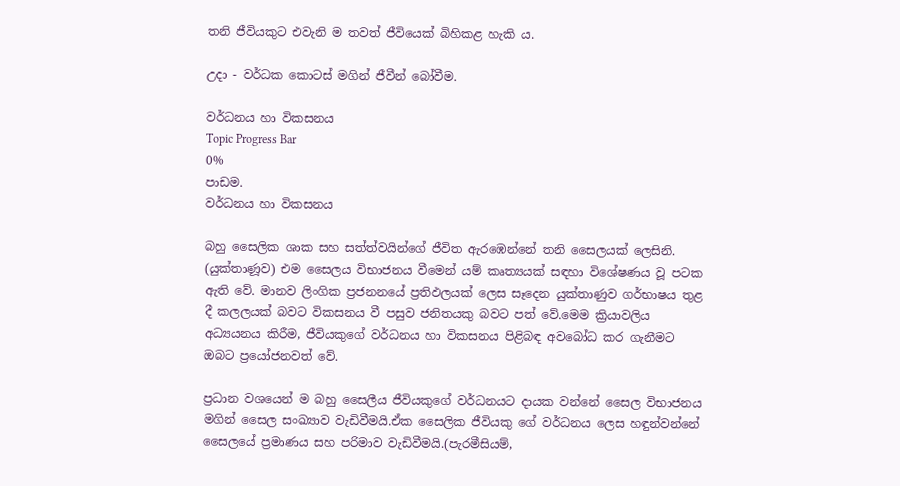තනි ජීවියකුට එවැනි ම තවත් ජීවියෙක් බිහිකළ හැකි ය.

උදා - වර්ධක කොටස් මගින් ජීවීන් බෝවීම.

වර්ධනය හා විකසනය
Topic Progress Bar
0%
පාඩම.
වර්ධනය හා විකසනය

බහු සෛලික ශාක සහ සත්ත්වයින්ගේ ජීවිත ඇරඹෙන්නේ තනි සෛලයක් ලෙසිනි. (යුක්තාණූව) එම සෛලය විභාජනය වීමෙන් යම් කෘත්‍යයක් සඳහා විශේෂණය වූ පටක ඇති වේ. මානව ලිංගික ප්‍රජනනයේ ප්‍රතිඵලයක් ලෙස සෑදෙන යුක්තාණුව ගර්භාෂය තුළ දී කලලයක් බවට විකසනය වී පසුව ජනිතයකු බවට පත් වේ.මෙම ක්‍රියාවලිය අධ්‍යයනය කිරීම, ජීවියකුගේ වර්ධනය හා විකසනය පිළිබඳ අවබෝධ කර ගැනීමට ඔබට ප්‍රයෝජනවත් වේ.

ප්‍රධාන වශයෙන් ම බහු සෛලීය ජීවියකුගේ වර්ධනයට දායක වන්නේ සෛල විභාජනය මගින් සෛල සංඛ්‍යාව වැඩිවීමයි.ඒක සෛලික ජීවියකු ගේ වර්ධනය ලෙස හඳුන්වන්නේ සෛලයේ ප්‍රමාණය සහ පරිමාව වැඩිවීමයි.(පැරමීසියම්,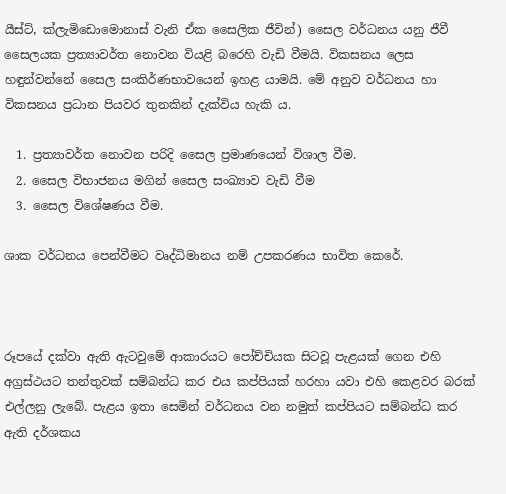යීස්ට්, ක්ලැමිඩොමොනාස් වැනි ඒක සෛලික ජීවින්) සෛල වර්ධනය යනු ජීවී සෛලයක ප්‍රත්‍යාවර්ත නොවන වියළි බරෙහි වැඩි වීමයි. විකසනය ලෙස හඳුන්වන්නේ සෛල සංකිර්ණභාවයෙන් ඉහළ යාමයි. මේ අනුව වර්ධනය හා විකසනය ප්‍රධාන පියවර තුනකින් දැක්විය හැකි ය.

  1. ප්‍රත්‍යාවර්ත නොවන පරිදි සෛල ප්‍රමාණයෙන් විශාල වීම.
  2. සෛල විභාජනය මගින් සෛල සංඛ්‍යාව වැඩි වීම
  3. සෛල විශේෂණය වීම.

ශාක වර්ධනය පෙන්වීමට වෘද්ධිමානය නම් උපකරණය භාවිත කෙරේ.



රූපයේ දක්වා ඇති ඇටවුමේ ආකාරයට පෝච්චියක සිටවූ පැළයක් ගෙන එහි අග්‍රස්ථයට තන්තුවක් සම්බන්ධ කර එය කප්පියක් හරහා යවා එහි කෙළවර බරක් එල්ලනු ලැබේ. පැළය ඉතා සෙමින් වර්ධනය වන නමුත් කප්පියට සම්බන්ධ කර ඇති දර්ශකය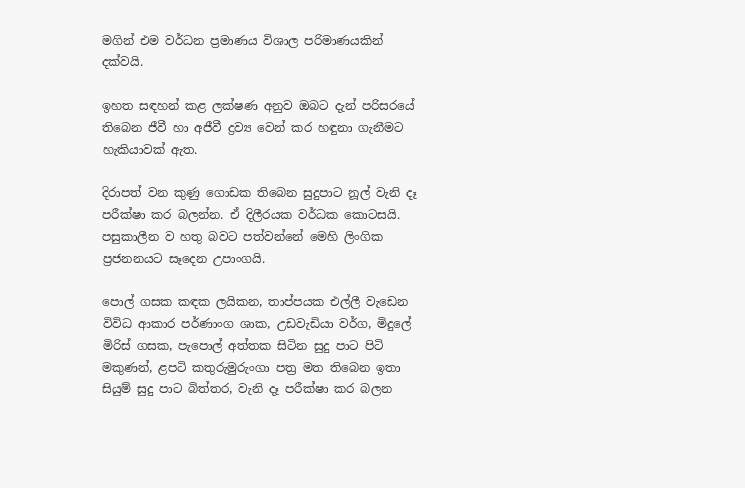මගින් එම වර්ධන ප්‍රමාණය විශාල පරිමාණයකින් දක්වයි.

ඉහත සඳහන් කළ ලක්ෂණ අනුව ඔබට දැන් පරිසරයේ තිබෙන ජීවී හා අජීවී ද්‍රව්‍ය වෙන් කර හඳුනා ගැනීමට හැකියාවක් ඇත.

දිරාපත් වන කුණු ගොඩක තිබෙන සුදුපාට නූල් වැනි දෑ පරීක්ෂා කර බලන්න. ඒ දිලීරයක වර්ධක කොටසයි. පසුකාලීන ව හතු බවට පත්වන්නේ මෙහි ලිංගික ප්‍රජනනයට සෑදෙන උපාංගයි.

පොල් ගසක කඳක ලයිකන, තාප්පයක එල්ලී වැඩෙන විවිධ ආකාර පර්ණාංග ශාක, උඩවැඩියා වර්ග, මිදුලේ මිරිස් ගසක, පැපොල් අත්තක සිටින සුදු පාට පිටි මකුණන්, ළපටි කතුරුමුරුංගා පත්‍ර මත තිබෙන ඉතා සියුම් සුදු පාට බිත්තර, වැනි දෑ පරීක්ෂා කර බලන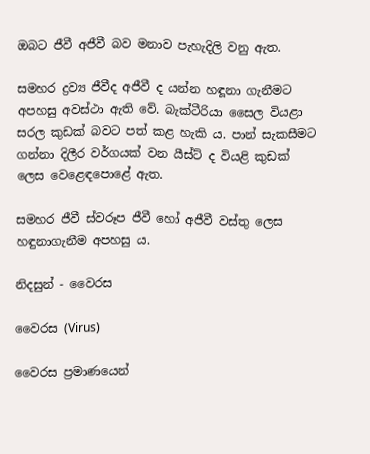ඔබට ජීවී අජීවී බව මනාව පැහැදිලි වනු ඇත.

සමහර ද්‍රව්‍ය ජීවීද අජීවී ද යන්න හඳූනා ගැනීමට අපහසු අවස්ථා ඇති වේ. බැක්ටීරියා සෛල වියළා සරල කුඩක් බවට පත් කළ හැකි ය. පාන් සැකසීමට ගන්නා දිලීර වර්ගයක් වන යීස්ට් ද වියළි කුඩක් ලෙස වෙළෙඳපොළේ ඇත.

සමහර ජීවී ස්වරූප ජීවී හෝ අජීවී වස්තු ලෙස හඳුනාගැනීම අපහසු ය.

නිදසුන් - වෛරස

වෛරස (Virus)

වෛරස ප්‍රමාණයෙන්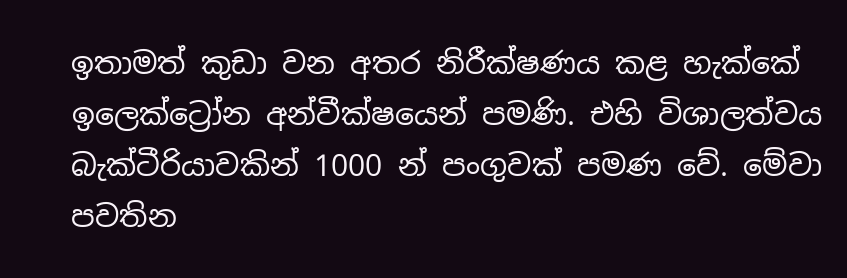ඉතාමත් කුඩා වන අතර නිරීක්ෂණය කළ හැක්කේ ඉලෙක්ට්‍රෝන අන්වීක්ෂයෙන් පමණි. එහි විශාලත්වය බැක්ටීරියාවකින් 1000 න් පංගුවක් පමණ වේ. මේවා පවතින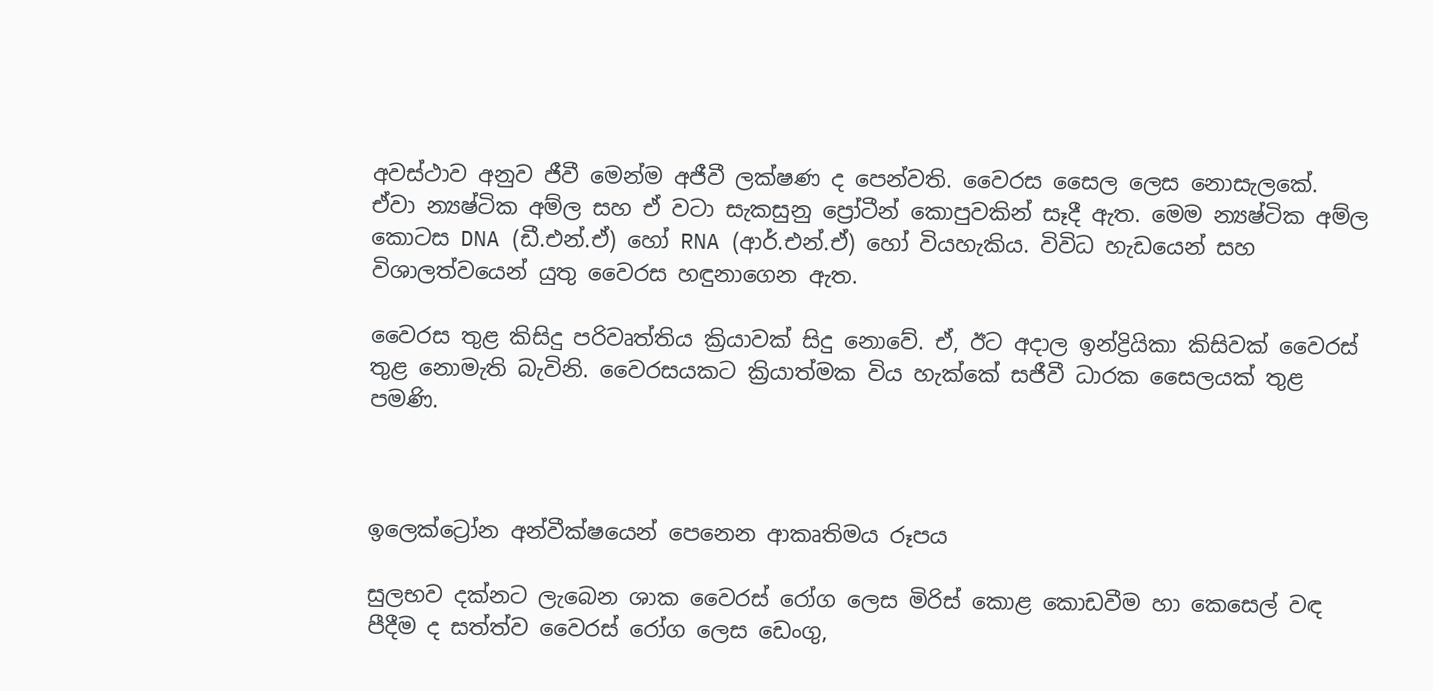අවස්ථාව අනුව ජීවී මෙන්ම අජීවී ලක්ෂණ ද පෙන්වති. වෛරස සෛල ලෙස නොසැලකේ. ඒවා න්‍යෂ්ටික අම්ල සහ ඒ වටා සැකසුනු ප්‍රෝටීන් කොපුවකින් සෑදී ඇත. මෙම න්‍යෂ්ටික අම්ල කොටස DNA (ඩී.එන්.ඒ) හෝ RNA (ආර්.එන්.ඒ) හෝ වියහැකිය. විවිධ හැඩයෙන් සහ විශාලත්වයෙන් යුතු වෛරස හඳුනාගෙන ඇත.

වෛරස තුළ කිසිදු පරිවෘත්තිය ක්‍රියාවක් සිදු නොවේ. ඒ, ඊට අදාල ඉන්ද්‍රියිකා කිසිවක් වෛරස් තුළ නොමැති බැවිනි. වෛරසයකට ක්‍රියාත්මක විය හැක්කේ සජීවී ධාරක සෛලයක් තුළ පමණි.



ඉලෙක්ට්‍රෝන අන්වීක්ෂයෙන් පෙනෙන ආකෘතිමය රූපය

සුලභව දක්නට ලැබෙන ශාක වෛරස් රෝග ලෙස මිරිස් කොළ කොඩවීම හා කෙසෙල් වඳ පීදීම ද සත්ත්ව වෛරස් රෝග ලෙස ඩෙංගු,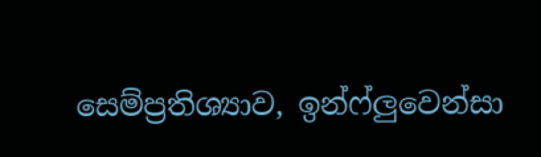සෙම්ප්‍රතිශ්‍යාව, ඉන්ෆ්ලුවෙන්සා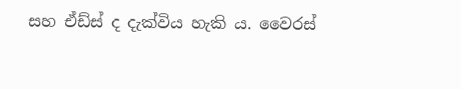සහ ඒඩ්ස් ද දැක්විය හැකි ය. වෛරස්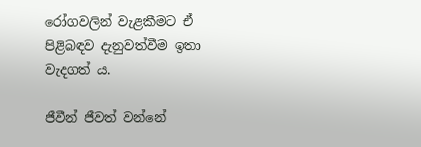රෝගවලින් වැළකීමට ඒ පිළිබඳව දැනුවත්වීම ඉතා වැදගත් ය.

ජීවීන් ජීවත් වන්නේ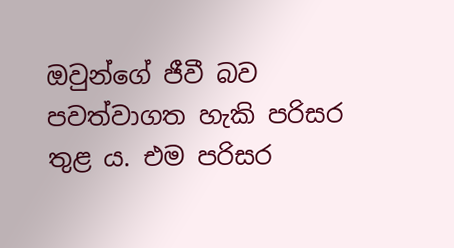ඔවුන්ගේ ජීවී බව පවත්වාගත හැකි පරිසර තුළ ය. එම පරිසර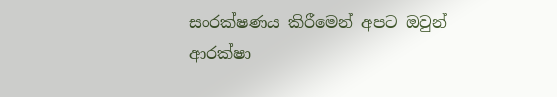සංරක්ෂණය කිරීමෙන් අපට ඔවුන් ආරක්ෂා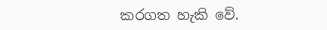කරගත හැකි වේ.